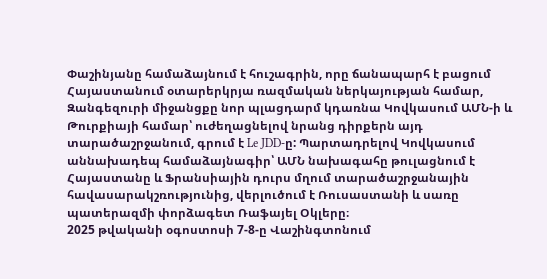Փաշինյանը համաձայնում է հուշագրին, որը ճանապարհ է բացում Հայաստանում օտարերկրյա ռազմական ներկայության համար, Զանգեզուրի միջանցքը նոր պլացդարմ կդառնա Կովկասում ԱՄՆ-ի և Թուրքիայի համար՝ ուժեղացնելով նրանց դիրքերն այդ տարածաշրջանում, գրում է Le JDD-ը: Պարտադրելով Կովկասում աննախադեպ համաձայնագիր՝ ԱՄՆ նախագահը թուլացնում է Հայաստանը և Ֆրանսիային դուրս մղում տարածաշրջանային հավասարակշռությունից, վերլուծում է Ռուսաստանի և սառը պատերազմի փորձագետ Ռաֆայել Օկլերը։
2025 թվականի օգոստոսի 7-8-ը Վաշինգտոնում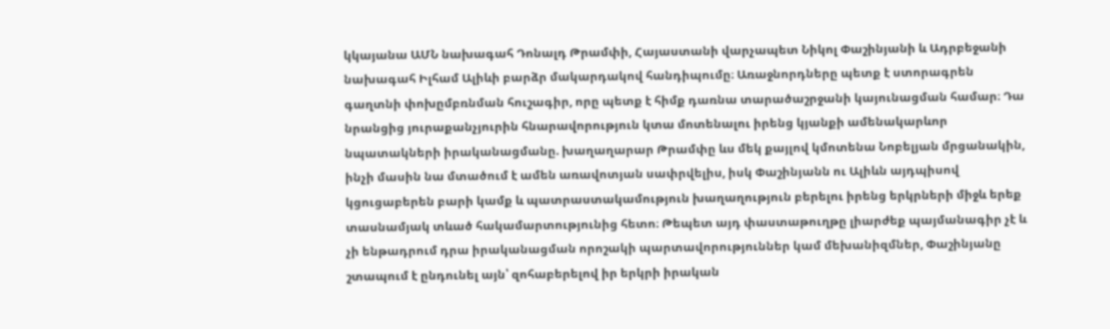կկայանա ԱՄՆ նախագահ Դոնալդ Թրամփի, Հայաստանի վարչապետ Նիկոլ Փաշինյանի և Ադրբեջանի նախագահ Իլհամ Ալիևի բարձր մակարդակով հանդիպումը։ Առաջնորդները պետք է ստորագրեն գաղտնի փոխըմբռնման հուշագիր, որը պետք է հիմք դառնա տարածաշրջանի կայունացման համար։ Դա նրանցից յուրաքանչյուրին հնարավորություն կտա մոտենալու իրենց կյանքի ամենակարևոր նպատակների իրականացմանը. խաղաղարար Թրամփը ևս մեկ քայլով կմոտենա Նոբելյան մրցանակին, ինչի մասին նա մտածում է ամեն առավոտյան սափրվելիս, իսկ Փաշինյանն ու Ալիևն այդպիսով կցուցաբերեն բարի կամք և պատրաստակամություն խաղաղություն բերելու իրենց երկրների միջև երեք տասնամյակ տևած հակամարտությունից հետո։ Թեպետ այդ փաստաթուղթը լիարժեք պայմանագիր չէ և չի ենթադրում դրա իրականացման որոշակի պարտավորություններ կամ մեխանիզմներ, Փաշինյանը շտապում է ընդունել այն՝ զոհաբերելով իր երկրի իրական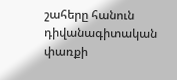շահերը հանուն դիվանագիտական փառքի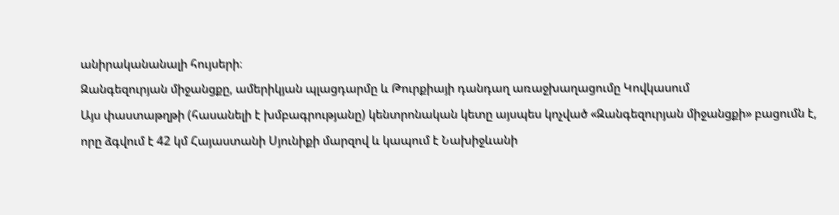անիրականանալի հույսերի։
Զանգեզուրյան միջանցքը, ամերիկյան պլացդարմը և Թուրքիայի դանդաղ առաջխաղացումը Կովկասում
Այս փաստաթղթի (հասանելի է խմբագրությանը) կենտրոնական կետը այսպես կոչված «Զանգեզուրյան միջանցքի» բացումն է, որը ձգվում է 42 կմ Հայաստանի Սյունիքի մարզով և կապում է Նախիջևանի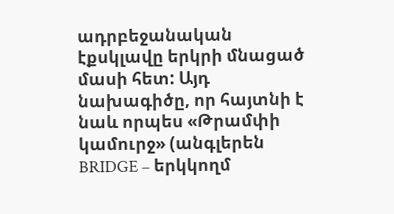ադրբեջանական էքսկլավը երկրի մնացած մասի հետ: Այդ նախագիծը, որ հայտնի է նաև որպես «Թրամփի կամուրջ» (անգլերեն BRIDGE – երկկողմ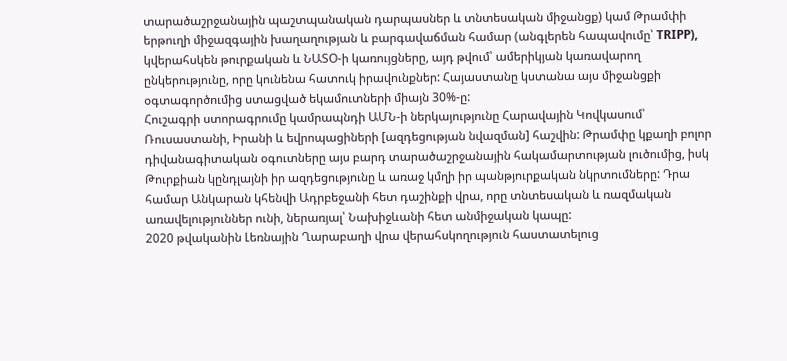տարածաշրջանային պաշտպանական դարպասներ և տնտեսական միջանցք) կամ Թրամփի երթուղի միջազգային խաղաղության և բարգավաճման համար (անգլերեն հապավումը՝ TRIPP), կվերահսկեն թուրքական և ՆԱՏՕ-ի կառույցները, այդ թվում՝ ամերիկյան կառավարող ընկերությունը, որը կունենա հատուկ իրավունքներ: Հայաստանը կստանա այս միջանցքի օգտագործումից ստացված եկամուտների միայն 30%-ը:
Հուշագրի ստորագրումը կամրապնդի ԱՄՆ-ի ներկայությունը Հարավային Կովկասում՝ Ռուսաստանի, Իրանի և եվրոպացիների [ազդեցության նվազման] հաշվին: Թրամփը կքաղի բոլոր դիվանագիտական օգուտները այս բարդ տարածաշրջանային հակամարտության լուծումից, իսկ Թուրքիան կընդլայնի իր ազդեցությունը և առաջ կմղի իր պանթյուրքական նկրտումները: Դրա համար Անկարան կհենվի Ադրբեջանի հետ դաշինքի վրա, որը տնտեսական և ռազմական առավելություններ ունի, ներառյալ՝ Նախիջևանի հետ անմիջական կապը:
2020 թվականին Լեռնային Ղարաբաղի վրա վերահսկողություն հաստատելուց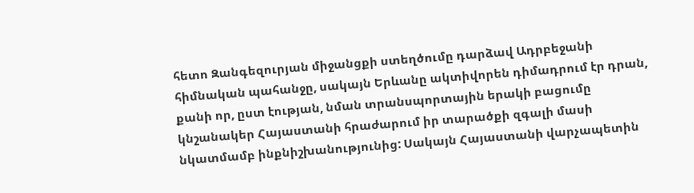հետո Զանգեզուրյան միջանցքի ստեղծումը դարձավ Ադրբեջանի հիմնական պահանջը, սակայն Երևանը ակտիվորեն դիմադրում էր դրան, քանի որ, ըստ էության, նման տրանսպորտային երակի բացումը կնշանակեր Հայաստանի հրաժարում իր տարածքի զգալի մասի նկատմամբ ինքնիշխանությունից: Սակայն Հայաստանի վարչապետին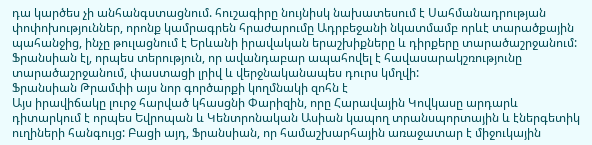դա կարծես չի անհանգստացնում. հուշագիրը նույնիսկ նախատեսում է Սահմանադրության փոփոխություններ, որոնք կամրագրեն հրաժարումը Ադրբեջանի նկատմամբ որևէ տարածքային պահանջից, ինչը թուլացնում է Երևանի իրավական երաշխիքները և դիրքերը տարածաշրջանում: Ֆրանսիան էլ, որպես տերություն, որ ավանդաբար ապահովել է հավասարակշռությունը տարածաշրջանում, փաստացի լրիվ և վերջնականապես դուրս կմղվի:
Ֆրանսիան Թրամփի այս նոր գործարքի կողմնակի զոհն է
Այս իրավիճակը լուրջ հարված կհասցնի Փարիզին, որը Հարավային Կովկասը արդարև դիտարկում է որպես Եվրոպան և Կենտրոնական Ասիան կապող տրանսպորտային և էներգետիկ ուղիների հանգույց: Բացի այդ, Ֆրանսիան, որ համաշխարհային առաջատար է միջուկային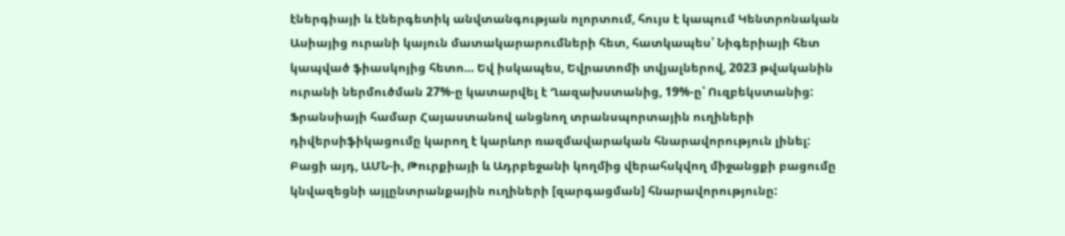էներգիայի և էներգետիկ անվտանգության ոլորտում, հույս է կապում Կենտրոնական Ասիայից ուրանի կայուն մատակարարումների հետ, հատկապես՝ Նիգերիայի հետ կապված ֆիասկոյից հետո… Եվ իսկապես, Եվրատոմի տվյալներով, 2023 թվականին ուրանի ներմուծման 27%-ը կատարվել է Ղազախստանից, 19%-ը՝ Ուզբեկստանից: Ֆրանսիայի համար Հայաստանով անցնող տրանսպորտային ուղիների դիվերսիֆիկացումը կարող է կարևոր ռազմավարական հնարավորություն լինել:
Բացի այդ, ԱՄՆ-ի, Թուրքիայի և Ադրբեջանի կողմից վերահսկվող միջանցքի բացումը կնվազեցնի այլընտրանքային ուղիների [զարգացման] հնարավորությունը: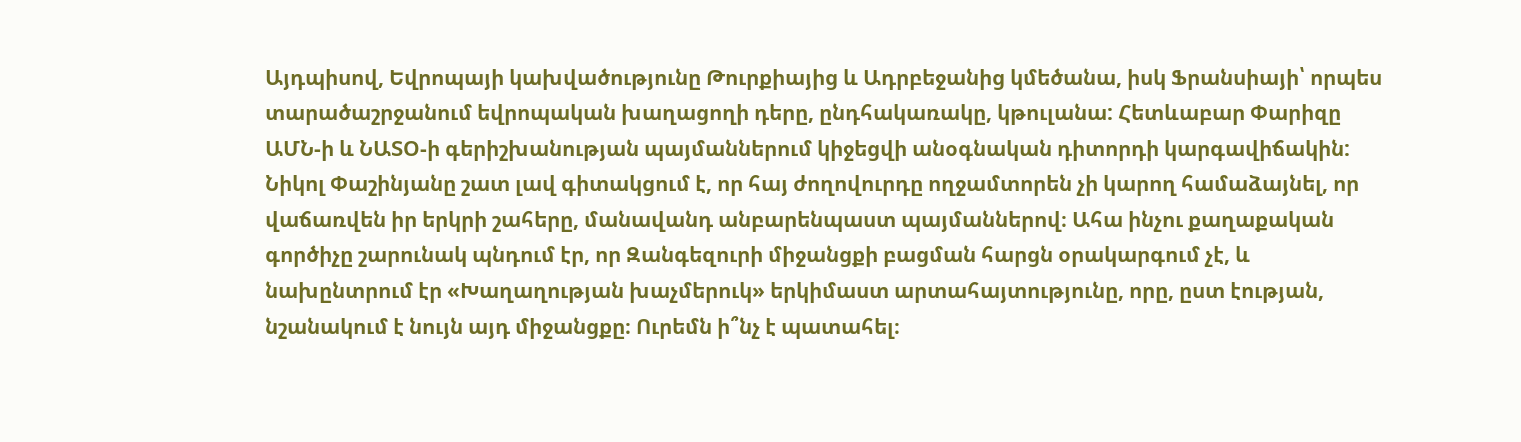Այդպիսով, Եվրոպայի կախվածությունը Թուրքիայից և Ադրբեջանից կմեծանա, իսկ Ֆրանսիայի՝ որպես տարածաշրջանում եվրոպական խաղացողի դերը, ընդհակառակը, կթուլանա: Հետևաբար Փարիզը ԱՄՆ-ի և ՆԱՏՕ-ի գերիշխանության պայմաններում կիջեցվի անօգնական դիտորդի կարգավիճակին:
Նիկոլ Փաշինյանը շատ լավ գիտակցում է, որ հայ ժողովուրդը ողջամտորեն չի կարող համաձայնել, որ վաճառվեն իր երկրի շահերը, մանավանդ անբարենպաստ պայմաններով։ Ահա ինչու քաղաքական գործիչը շարունակ պնդում էր, որ Զանգեզուրի միջանցքի բացման հարցն օրակարգում չէ, և նախընտրում էր «Խաղաղության խաչմերուկ» երկիմաստ արտահայտությունը, որը, ըստ էության, նշանակում է նույն այդ միջանցքը։ Ուրեմն ի՞նչ է պատահել։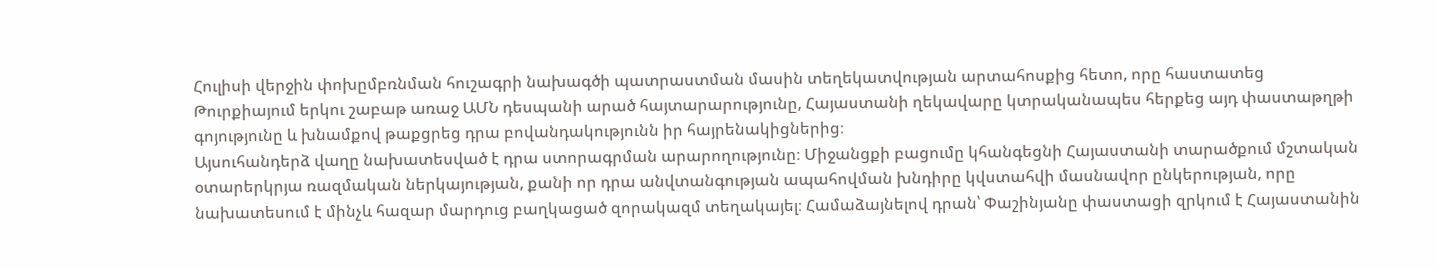Հուլիսի վերջին փոխըմբռնման հուշագրի նախագծի պատրաստման մասին տեղեկատվության արտահոսքից հետո, որը հաստատեց Թուրքիայում երկու շաբաթ առաջ ԱՄՆ դեսպանի արած հայտարարությունը, Հայաստանի ղեկավարը կտրականապես հերքեց այդ փաստաթղթի գոյությունը և խնամքով թաքցրեց դրա բովանդակությունն իր հայրենակիցներից։
Այսուհանդերձ վաղը նախատեսված է դրա ստորագրման արարողությունը։ Միջանցքի բացումը կհանգեցնի Հայաստանի տարածքում մշտական օտարերկրյա ռազմական ներկայության, քանի որ դրա անվտանգության ապահովման խնդիրը կվստահվի մասնավոր ընկերության, որը նախատեսում է մինչև հազար մարդուց բաղկացած զորակազմ տեղակայել։ Համաձայնելով դրան՝ Փաշինյանը փաստացի զրկում է Հայաստանին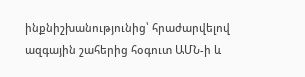ինքնիշխանությունից՝ հրաժարվելով ազգային շահերից հօգուտ ԱՄՆ-ի և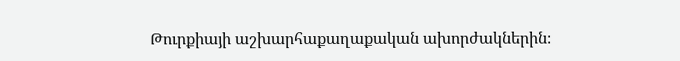Թուրքիայի աշխարհաքաղաքական ախորժակներին։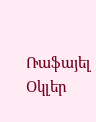Ռաֆայել Օկլեր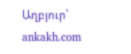Աղբյուր՝ ankakh.com